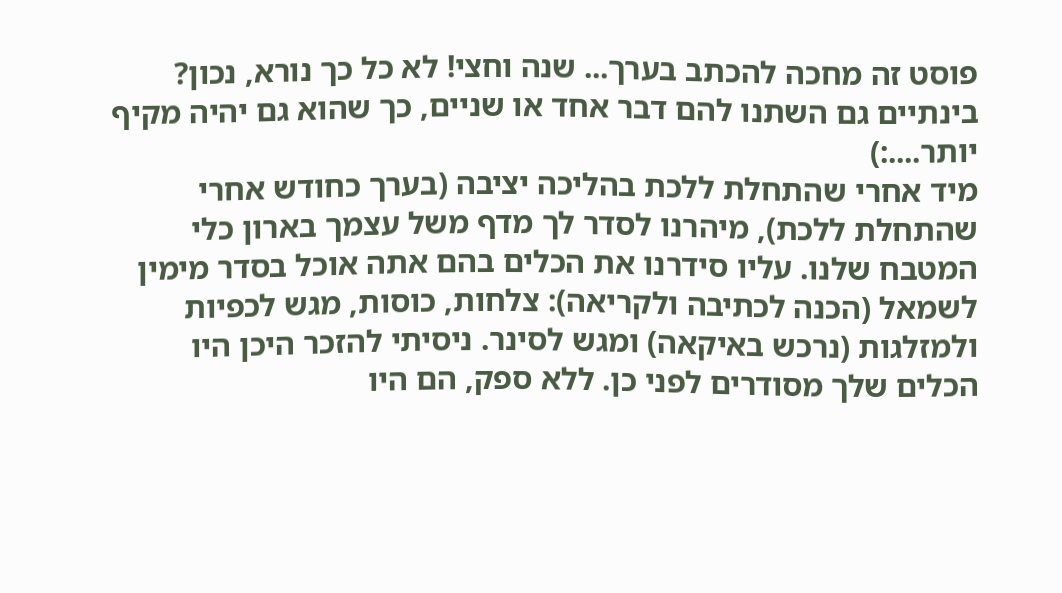פוסט זה מחכה להכתב בערך... שנה וחצי! לא כל כך נורא, נכון? בינתיים גם השתנו להם דבר אחד או שניים, כך שהוא גם יהיה מקיף יותר....:)
מיד אחרי שהתחלת ללכת בהליכה יציבה (בערך כחודש אחרי שהתחלת ללכת), מיהרנו לסדר לך מדף משל עצמך בארון כלי המטבח שלנו. עליו סידרנו את הכלים בהם אתה אוכל בסדר מימין לשמאל (הכנה לכתיבה ולקריאה): צלחות, כוסות, מגש לכפיות ולמזלגות (נרכש באיקאה) ומגש לסינר. ניסיתי להזכר היכן היו הכלים שלך מסודרים לפני כן. ללא ספק, הם היו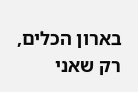בארון הכלים, רק שאני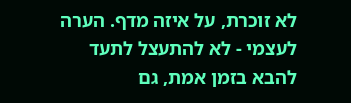לא זוכרת, על איזה מדף. הערה לעצמי - לא להתעצל לתעד להבא בזמן אמת, גם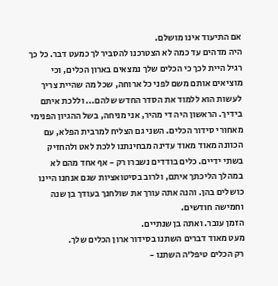אם התיעוד אינו מושלם.
היה מדהים עד כמה לא הצטרכנו להסביר לך כמעט דבר. כל כך רגיל היית לכך כי הכלים שלך נמצאים בארון הכלים, וכי מוציאים אותם משם לפני כל ארוחה, שכל מה שהיית צריך לעשות הוא ללמוד את הסדר החדש שלהם... וללכת איתם בידיך. הראשון היה די מהיר, אני מניחה, בשל ההגיון הפנימי מאחורי סידור הכלים. השני גם הצליח למרבית הפלא, עם הכוונה מאוד מאוד עדינה מבחינתנו ללכת לאט ולהחזיק בשתי ידיים. כלים בודדים נשברו רק - אף אחד מהם לא במהלך הליכתך איתם, ולרוב בסיטואציות שגם אנחנו היינו כושלים בהן. והנה אתה עורך את שולחנך בעודך בן שנה וחמישה חודשים.
הזמן עובר. ואתה בן שנתיים.
מעט מאוד דברים השתנו בסידור ארון הכלים שלך.
רק הכלים טיפל'ה השתנו -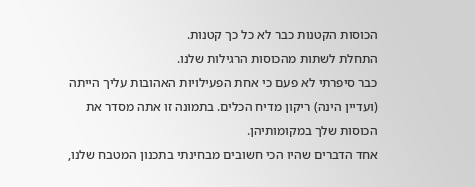הכוסות הקטנות כבר לא כל כך קטנות.
התחלת לשתות מהכוסות הרגילות שלנו.
כבר סיפרתי לא פעם כי אחת הפעילויות האהובות עליך הייתה (ועדיין הינה) ריקון מדיח הכלים. בתמונה זו אתה מסדר את הכוסות שלך במקומותיהן.
אחד הדברים שהיו הכי חשובים מבחינתי בתכנון המטבח שלנו,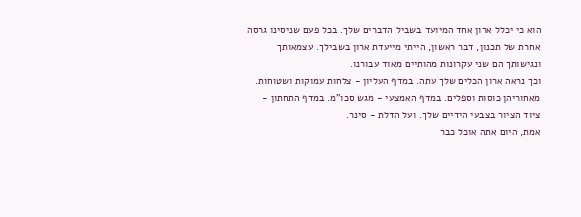הוא כי יכלל ארון אחד המיועד בשביל הדברים שלך. בכל פעם שניסינו גרסה אחרת של תכנון, דבר ראשון, הייתי מייעדת ארון בשבילך. עצמאותך ונגישותך הם שני עקרונות מהותיים מאוד עבורנו.
וכך נראה ארון הכלים שלך עתה. במדף העליון - צלחות עמוקות ושטוחות. מאחוריהן כוסות וספלים. במדף האמצעי - מגש סכו"מ. במדף התחתון - ציוד הציור בצבעי הידיים שלך. ועל הדלת - סינר.
אמת, היום אתה אוכל כבר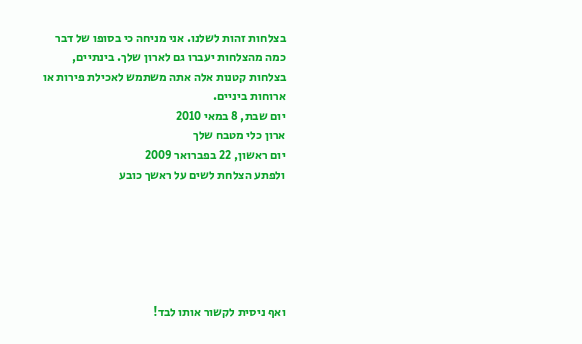בצלחות זהות לשלנו. אני מניחה כי בסופו של דבר כמה מהצלחות יעברו גם לארון שלך. בינתיים, בצלחות קטנות אלה אתה משתמש לאכילת פירות או ארוחות ביניים.
יום שבת, 8 במאי 2010
ארון כלי מטבח שלך
יום ראשון, 22 בפברואר 2009
ולפתע הצלחת לשים על ראשך כובע






ואף ניסית לקשור אותו לבד!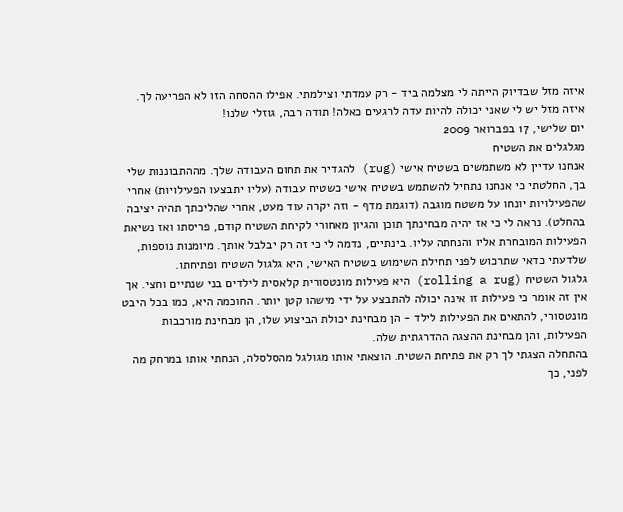איזה מזל שבדיוק הייתה לי מצלמה ביד - רק עמדתי וצילמתי. אפילו ההסחה הזו לא הפריעה לך. איזה מזל יש לי שאני יכולה להיות עדה לרגעים כאלה! תודה רבה, גוזלי שלנו!
יום שלישי, 17 בפברואר 2009
מגלגלים את השטיח
אנחנו עדיין לא משתמשים בשטיח אישי (rug) להגדיר את תחום העבודה שלך. מההתבוננות שלי בך, החלטתי כי אנחנו נתחיל להשתמש בשטיח אישי כשטיח עבודה (עליו יתבצעו הפעילויות) אחרי שהפעילויות יונחו על משטח מוגבה (דוגמת מדף - וזה יקרה עוד מעט, אחרי שהליכתך תהיה יציבה בהחלט). נראה לי כי אז יהיה מבחינתך תוכן והגיון מאחורי לקיחת השטיח קודם, פריסתו ואז נשיאת הפעילות המובחרת אליו והנחתה עליו. בינתיים, נדמה לי כי זה רק יבלבל אותך. מיומנות נוספות, שלדעתי כדאי שתרכוש לפני תחילת השימוש בשטיח האישי, היא גלגול השטיח ופתיחתו.
גלגול השטיח (rolling a rug) היא פעילות מונטסורית קלאסית לילדים בני שנתיים וחצי. אך אין זה אומר כי פעילות זו אינה יכולה להתבצע על ידי מישהו קטן יותר. החוכמה היא, כמו בכל היבט מונטסורי, להתאים את הפעילות לילד - הן מבחינת יכולת הביצוע שלו, הן מבחינת מורכבות הפעילות, והן מבחינת ההצגה ההדרגתית שלה.
בהתחלה הצגתי לך רק את פתיחת השטיח. הוצאתי אותו מגולגל מהסלסלה, הנחתי אותו במרחק מה לפני, כך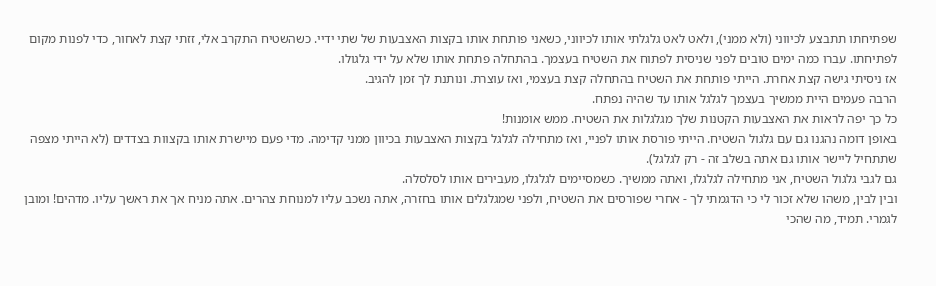שפתיחתו תתבצע לכיווני (ולא ממני), ולאט לאט גלגלתי אותו לכיווני, כשאני פותחת אותו בקצות האצבעות של שתי ידיי. כשהשטיח התקרב אלי, זזתי קצת לאחור, כדי לפנות מקום לפתיחתו. עברו כמה ימים טובים לפני שניסית לפתוח את השטיח בעצמך. בהתחלה פתחת אותו שלא על ידי גלגולו.
אז ניסיתי גישה קצת אחרת. הייתי פותחת את השטיח בהתחלה קצת בעצמי, ואז עוצרת. ונותנת לך זמן להגיב.
הרבה פעמים היית ממשיך בעצמך לגלגל אותו עד שהיה נפתח.
כל כך יפה לראות את האצבעות הקטנות שלך מגלגלות את השטיח. ממש אומנות!
באופן דומה נהגנו גם עם גלגול השטיח. הייתי פורסת אותו לפניי, ואז מתחילה לגלגל בקצות האצבעות בכיוון ממני קדימה. מדי פעם מיישרת אותו בקצוות בצדדים (לא הייתי מצפה שתתחיל ליישר אותו גם אתה בשלב זה - רק לגלגל).
גם לגבי גלגול השטיח, אני מתחילה לגלגלו, ואתה ממשיך. כשמסיימים לגלגלו, מעבירים אותו לסלסלה.
ובין לבין, משהו שלא זכור לי כי הדגמתי לך - אחרי שפורסים את השטיח, ולפני שמגלגלים אותו בחזרה, אתה נשכב עליו למנוחת צהרים. אתה מניח אך את ראשך עליו. מדהים! ומובן לגמרי. תמיד, מה שהכי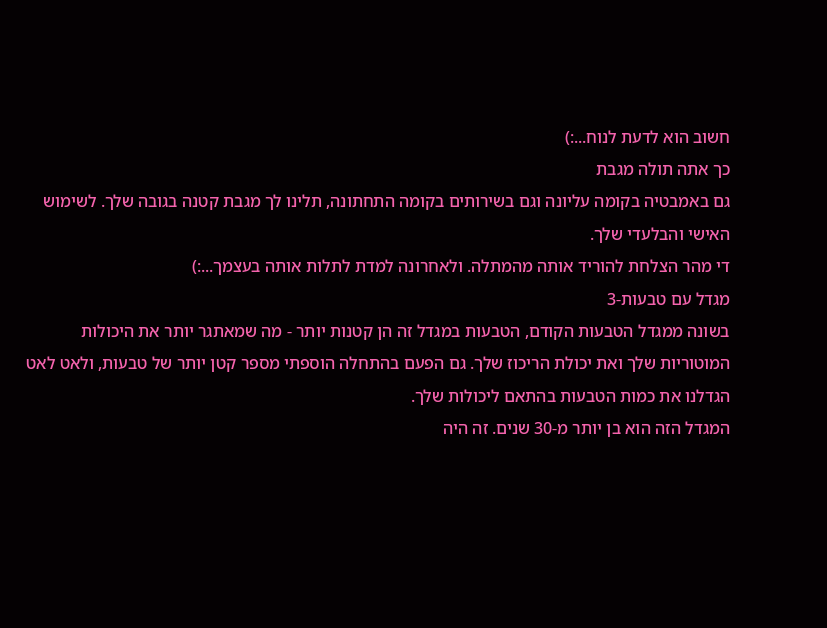חשוב הוא לדעת לנוח...:)
כך אתה תולה מגבת
גם באמבטיה בקומה עליונה וגם בשירותים בקומה התחתונה, תלינו לך מגבת קטנה בגובה שלך. לשימוש האישי והבלעדי שלך.
די מהר הצלחת להוריד אותה מהמתלה. ולאחרונה למדת לתלות אותה בעצמך...:)
מגדל עם טבעות-3
בשונה ממגדל הטבעות הקודם, הטבעות במגדל זה הן קטנות יותר - מה שמאתגר יותר את היכולות המוטוריות שלך ואת יכולת הריכוז שלך. גם הפעם בהתחלה הוספתי מספר קטן יותר של טבעות, ולאט לאט הגדלנו את כמות הטבעות בהתאם ליכולות שלך.
המגדל הזה הוא בן יותר מ-30 שנים. זה היה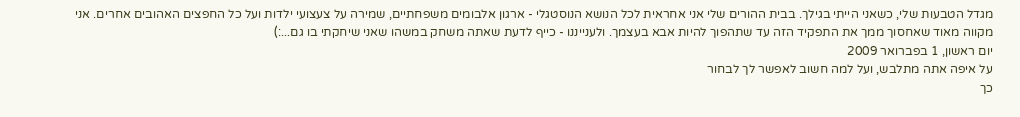מגדל הטבעות שלי, כשאני הייתי בגילך. בבית ההורים שלי אני אחראית לכל הנושא הנוסטגלי - ארגון אלבומים משפחתיים, שמירה על צעצועי ילדות ועל כל החפצים האהובים אחרים. אני מקווה מאוד שאחסוך ממך את התפקיד הזה עד שתהפוך להיות אבא בעצמך. ולענייננו - כייף לדעת שאתה משחק במשהו שאני שיחקתי בו גם...:)
יום ראשון, 1 בפברואר 2009
על איפה אתה מתלבש, ועל למה חשוב לאפשר לך לבחור
כך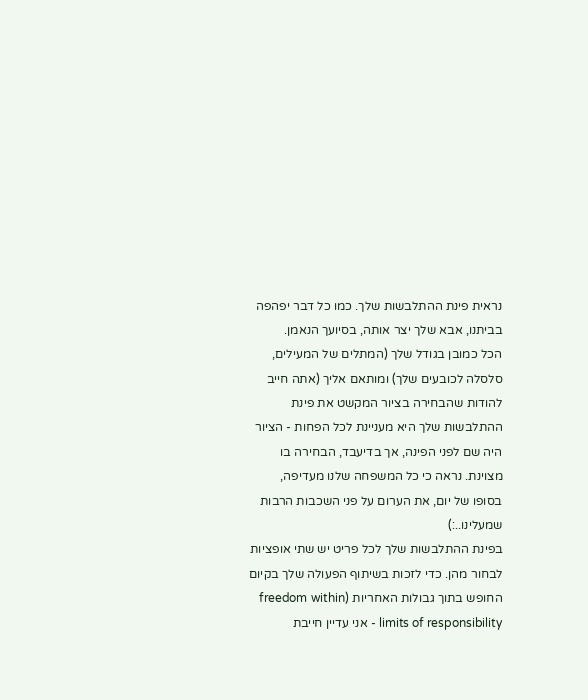נראית פינת ההתלבשות שלך. כמו כל דבר יפהפה בביתנו, אבא שלך יצר אותה, בסיועך הנאמן.
הכל כמובן בגודל שלך (המתלים של המעילים, סלסלה לכובעים שלך) ומותאם אליך (אתה חייב להודות שהבחירה בציור המקשט את פינת ההתלבשות שלך היא מעניינת לכל הפחות - הציור היה שם לפני הפינה, אך בדיעבד, הבחירה בו מצוינת. נראה כי כל המשפחה שלנו מעדיפה, בסופו של יום, את הערום על פני השכבות הרבות שמעלינו..:)
בפינת ההתלבשות שלך לכל פריט יש שתי אופציות לבחור מהן. כדי לזכות בשיתוף הפעולה שלך בקיום החופש בתוך גבולות האחריות (freedom within limits of responsibility - אני עדיין חייבת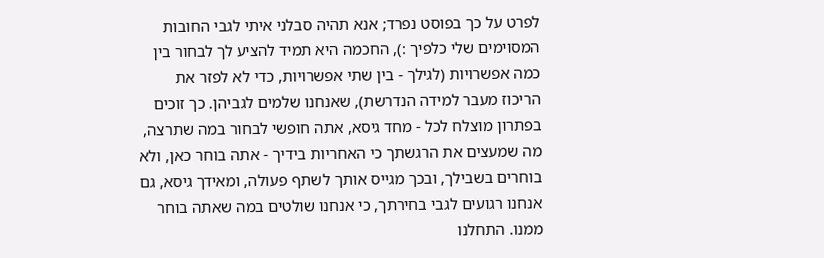לפרט על כך בפוסט נפרד; אנא תהיה סבלני איתי לגבי החובות המסוימים שלי כלפיך :), החכמה היא תמיד להציע לך לבחור בין כמה אפשרויות (לגילך - בין שתי אפשרויות, כדי לא לפזר את הריכוז מעבר למידה הנדרשת), שאנחנו שלמים לגביהן. כך זוכים בפתרון מוצלח לכל - מחד גיסא, אתה חופשי לבחור במה שתרצה, מה שמעצים את הרגשתך כי האחריות בידיך - אתה בוחר כאן, ולא בוחרים בשבילך, ובכך מגייס אותך לשתף פעולה, ומאידך גיסא, גם אנחנו רגועים לגבי בחירתך, כי אנחנו שולטים במה שאתה בוחר ממנו. התחלנו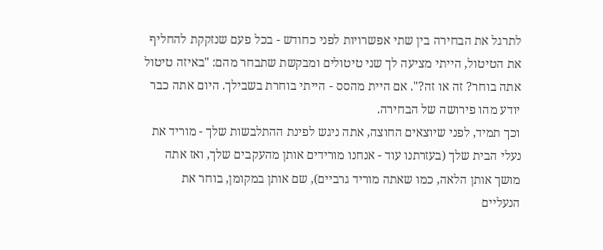לתרגל את הבחירה בין שתי אפשרויות לפני כחודש - בכל פעם שנזקקת להחליף את הטיטול, הייתי מציעה לך שני טיטולים ומבקשת שתבחר מהם: "באיזה טיטול אתה בוחר? זה או זה?". אם היית מהסס - הייתי בוחרת בשבילך. היום אתה כבר יודע מהו פירושה של הבחירה.
וכך תמיד, לפני שיוצאים החוצה, אתה ניגש לפינת ההתלבשות שלך - מוריד את נעלי הבית שלך (בעזרתנו עוד - אנחנו מורידים אותן מהעקבים שלך, ואז אתה מושך אותן הלאה, כמו שאתה מוריד גרביים), שם אותן במקומן, בוחר את הנעליים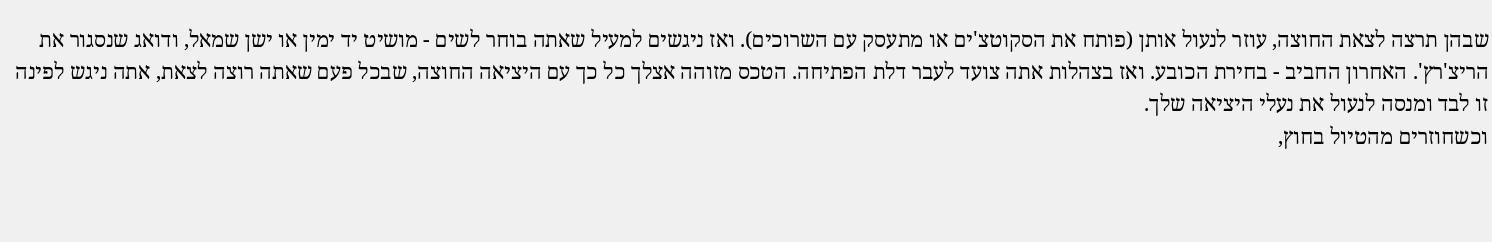שבהן תרצה לצאת החוצה, עוזר לנעול אותן (פותח את הסקוטצ'ים או מתעסק עם השרוכים). ואז ניגשים למעיל שאתה בוחר לשים - מושיט יד ימין או ישן שמאל, ודואג שנסגור את הריצ'רץ'. האחרון החביב - בחירת הכובע. ואז בצהלות אתה צועד לעבר דלת הפתיחה. הטכס מזוהה אצלך כל כך עם היציאה החוצה, שבכל פעם שאתה רוצה לצאת, אתה ניגש לפינה זו לבד ומנסה לנעול את נעלי היציאה שלך.
וכשחוזרים מהטיול בחוץ,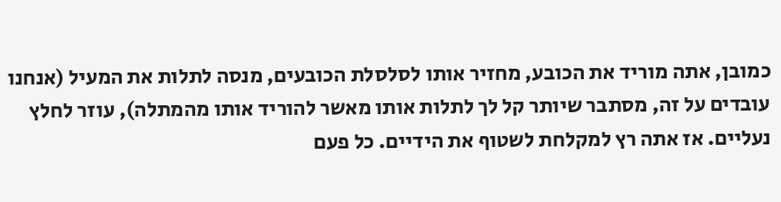כמובן, אתה מוריד את הכובע, מחזיר אותו לסלסלת הכובעים, מנסה לתלות את המעיל (אנחנו עובדים על זה, מסתבר שיותר קל לך לתלות אותו מאשר להוריד אותו מהמתלה), עוזר לחלץ נעליים. אז אתה רץ למקלחת לשטוף את הידיים. כל פעם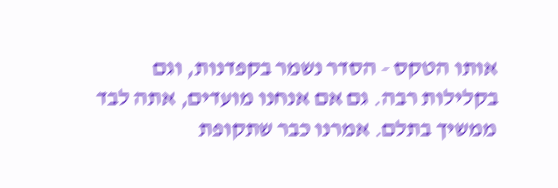אותו הטקס - הסדר נשמר בקפדנות, וגם בקלילות רבה. גם אם אנחנו מועדים, אתה לבד ממשיך בתלם. אמרנו כבר שתקופת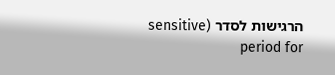הרגישות לסדר (sensitive period for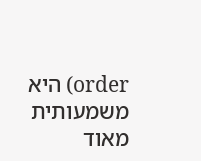order) היא משמעותית מאוד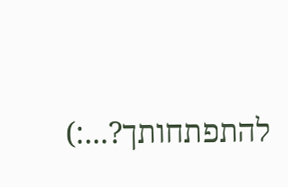להתפתחותך?...:)